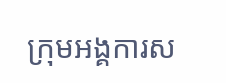ក្រុមអង្គការស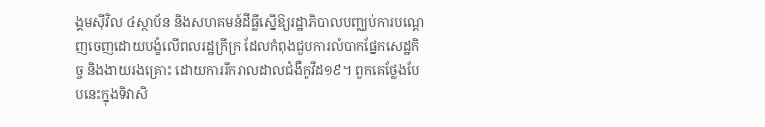ង្គមស៊ីវិល ៤ស្ថាប័ន និងសហគមន៍ដីធ្លីស្នើឱ្យរដ្ឋាភិបាលបញ្ឈប់ការបណ្ដេញចេញដោយបង្ខំលើពលរដ្ឋក្រីក្រ ដែលកំពុងជួបការលំបាកផ្នែកសេដ្ឋកិច្ច និងងាយរងគ្រោះ ដោយការរីករាលដាលជំងឺកូវីដ១៩។ ពួកគេថ្លែងបែបនេះក្នុងទិវាសិ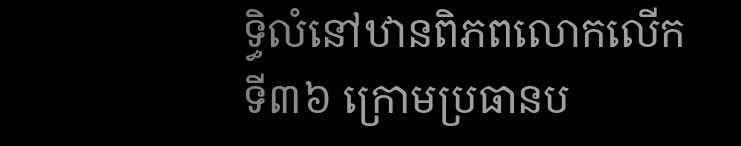ទ្ធិលំនៅឋានពិភពលោកលើកទី៣៦ ក្រោមប្រធានប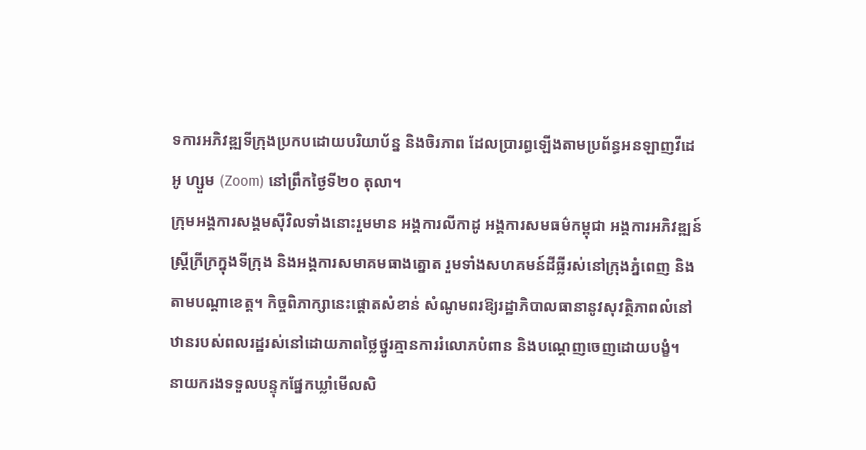ទការអភិវឌ្ឍទីក្រុងប្រកបដោយបរិយាប័ន្ន និងចិរភាព ដែលប្រារព្ធឡើងតាមប្រព័ន្ធអនឡាញវីដេអូ ហ្សួម (Zoom) នៅព្រឹកថ្ងៃទី២០ តុលា។
ក្រុមអង្គការសង្គមស៊ីវិលទាំងនោះរួមមាន អង្គការលីកាដូ អង្គការសមធម៌កម្ពុជា អង្គការអភិវឌ្ឍន៍ស្ត្រីក្រីក្រក្នុងទីក្រុង និងអង្គការសមាគមធាងត្នោត រួមទាំងសហគមន៍ដីធ្លីរស់នៅក្រុងភ្នំពេញ និងតាមបណ្ដាខេត្ត។ កិច្ចពិភាក្សានេះផ្ដោតសំខាន់ សំណូមពរឱ្យរដ្ឋាភិបាលធានានូវសុវត្ថិភាពលំនៅឋានរបស់ពលរដ្ឋរស់នៅដោយភាពថ្លៃថ្នូរគ្មានការរំលោភបំពាន និងបណ្ដេញចេញដោយបង្ខំ។
នាយករងទទួលបន្ទុកផ្នែកឃ្លាំមើលសិ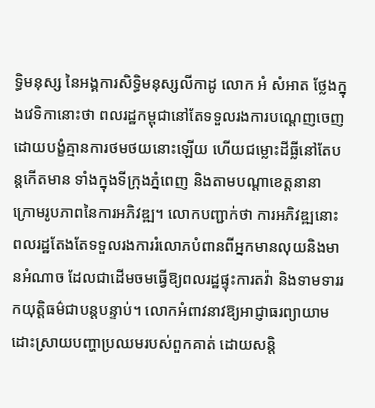ទ្ធិមនុស្ស នៃអង្គការសិទ្ធិមនុស្សលីកាដូ លោក អំ សំអាត ថ្លែងក្នុងវេទិកានោះថា ពលរដ្ឋកម្ពុជានៅតែទទួលរងការបណ្ដេញចេញដោយបង្ខំគ្មានការថមថយនោះឡើយ ហើយជម្លោះដីធ្លីនៅតែបន្តកើតមាន ទាំងក្នុងទីក្រុងភ្នំពេញ និងតាមបណ្ដាខេត្តនានា ក្រោមរូបភាពនៃការអភិវឌ្ឍ។ លោកបញ្ជាក់ថា ការអភិវឌ្ឍនោះពលរដ្ឋតែងតែទទួលរងការរំលោភបំពានពីអ្នកមានលុយនិងមានអំណាច ដែលជាដើមចមធ្វើឱ្យពលរដ្ឋផ្ទុះការតវ៉ា និងទាមទាររកយុត្តិធម៌ជាបន្តបន្ទាប់។ លោកអំពាវនាវឱ្យអាជ្ញាធរព្យាយាមដោះស្រាយបញ្ហាប្រឈមរបស់ពួកគាត់ ដោយសន្តិ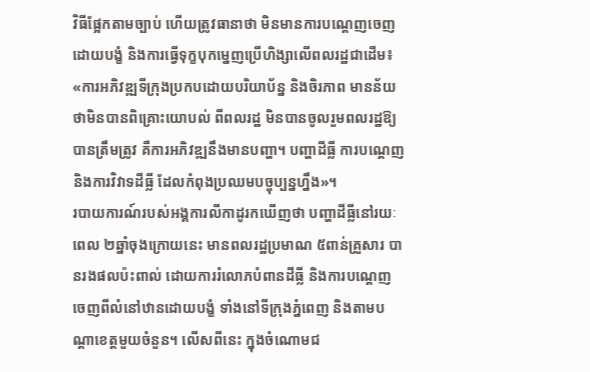វិធីផ្អែកតាមច្បាប់ ហើយត្រូវធានាថា មិនមានការបណ្ដេញចេញដោយបង្ខំ និងការធ្វើទុក្ខបុកម្នេញប្រើហិង្សាលើពលរដ្ឋជាដើម៖ «ការអភិវឌ្ឍទីក្រុងប្រកបដោយបរិយាប័ន្ន និងចិរភាព មានន័យថាមិនបានពិគ្រោះយោបល់ ពីពលរដ្ឋ មិនបានចូលរួមពលរដ្ឋឱ្យបានត្រឹមត្រូវ គឺការអភិវឌ្ឍនឹងមានបញ្ហា។ បញ្ហាដីធ្លី ការបណ្ដេញ និងការវិវាទដីធ្លី ដែលកំពុងប្រឈមបច្ចុប្បន្នហ្នឹង»។
របាយការណ៍របស់អង្គការលីកាដូរកឃើញថា បញ្ហាដីធ្លីនៅរយៈពេល ២ឆ្នាំចុងក្រោយនេះ មានពលរដ្ឋប្រមាណ ៥ពាន់គ្រួសារ បានរងផលប៉ះពាល់ ដោយការរំលោភបំពានដីធ្លី និងការបណ្ដេញចេញពីលំនៅឋានដោយបង្ខំ ទាំងនៅទីក្រុងភ្នំពេញ និងតាមបណ្ដាខេត្តមួយចំនួន។ លើសពីនេះ ក្នុងចំណោមជ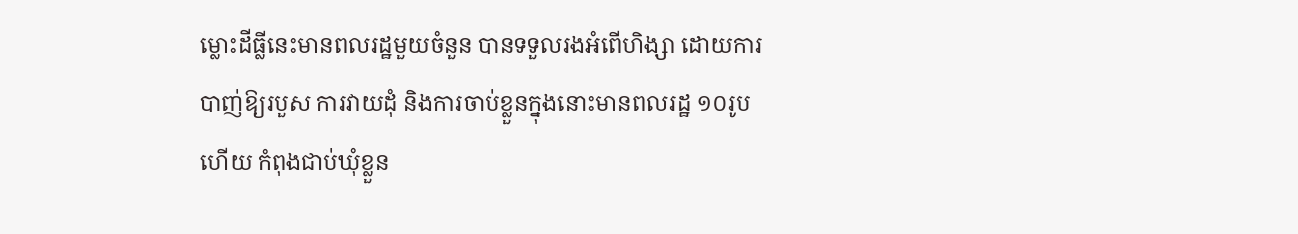ម្លោះដីធ្លីនេះមានពលរដ្ឋមួយចំនួន បានទទួលរងអំពើហិង្សា ដោយការបាញ់ឱ្យរបួស ការវាយដុំ និងការចាប់ខ្លួនក្នុងនោះមានពលរដ្ឋ ១០រូបហើយ កំពុងជាប់ឃុំខ្លួន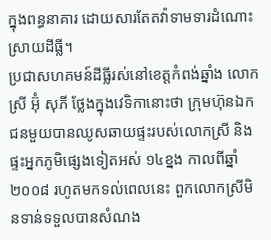ក្នុងពន្ធនាគារ ដោយសារតែតវ៉ាទាមទារដំណោះស្រាយដីធ្លី។
ប្រជាសហគមន៍ដីធ្លីរស់នៅខេត្តកំពង់ឆ្នាំង លោកស្រី អ៊ុំ សុភី ថ្លែងក្នុងវេទិកានោះថា ក្រុមហ៊ុនឯកជនមួយបានឈូសឆាយផ្ទះរបស់លោកស្រី និងផ្ទះអ្នកភូមិផ្សេងទៀតអស់ ១៤ខ្នង កាលពីឆ្នាំ២០០៨ រហូតមកទល់ពេលនេះ ពួកលោកស្រីមិនទាន់ទទួលបានសំណង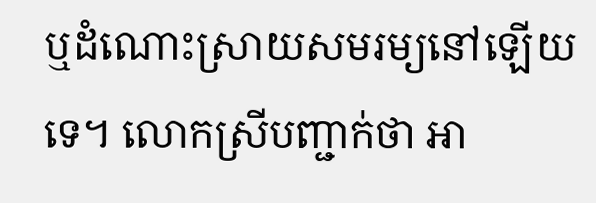ឬដំណោះស្រាយសមរម្យនៅឡើយទេ។ លោកស្រីបញ្ជាក់ថា អា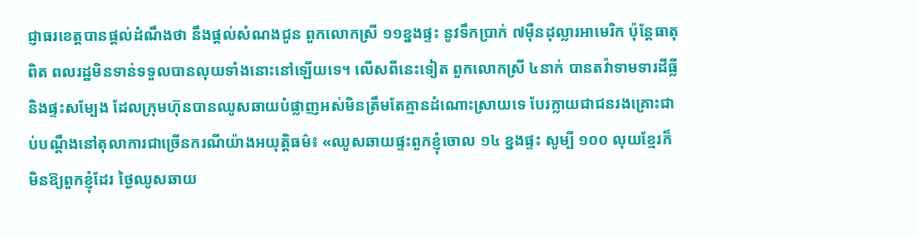ជ្ញាធរខេត្តបានផ្តល់ដំណឹងថា នឹងផ្តល់សំណងជូន ពួកលោកស្រី ១១ខ្នងផ្ទះ នូវទឹកប្រាក់ ៧ម៉ឺនដុល្លារអាមេរិក ប៉ុន្តែធាតុពិត ពលរដ្ឋមិនទាន់ទទួលបានលុយទាំងនោះនៅឡើយទេ។ លើសពីនេះទៀត ពួកលោកស្រី ៤នាក់ បានតវ៉ាទាមទារដីធ្លី និងផ្ទះសម្បែង ដែលក្រុមហ៊ុនបានឈូសឆាយបំផ្លាញអស់មិនត្រឹមតែគ្មានដំណោះស្រាយទេ បែរក្លាយជាជនរងគ្រោះជាប់បណ្ដឹងនៅតុលាការជាច្រើនករណីយ៉ាងអយុត្តិធម៌៖ «ឈូសឆាយផ្ទះពួកខ្ញុំចោល ១៤ ខ្នងផ្ទះ សូម្បី ១០០ លុយខ្មែរក៏មិនឱ្យពួកខ្ញុំដែរ ថ្ងៃឈូសឆាយ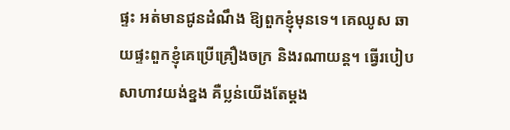ផ្ទះ អត់មានជូនដំណឹង ឱ្យពួកខ្ញុំមុនទេ។ គេឈូស ឆាយផ្ទះពួកខ្ញុំគេប្រើគ្រឿងចក្រ និងរណាយន្ត។ ធ្វើរបៀប សាហាវយង់ខ្នង គឺប្លន់យើងតែម្ដង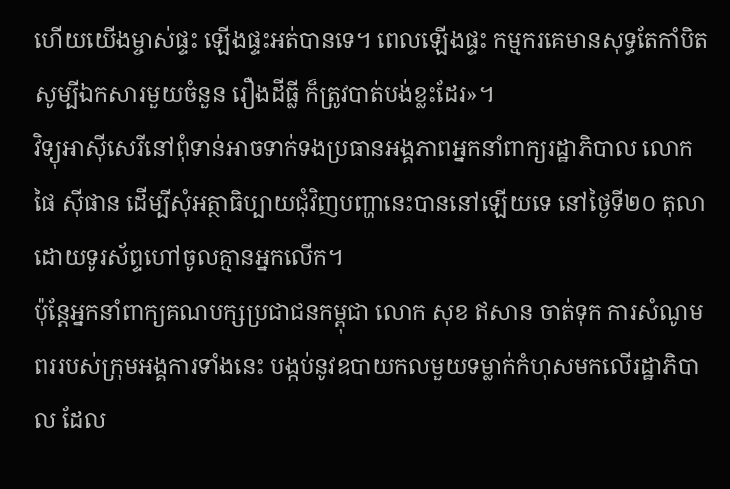ហើយយើងម្ចាស់ផ្ទះ ឡើងផ្ទះអត់បានទេ។ ពេលឡើងផ្ទះ កម្មករគេមានសុទ្ធតែកាំបិត សូម្បីឯកសារមួយចំនួន រឿងដីធ្លី ក៏ត្រូវបាត់បង់ខ្លះដែរ»។
វិទ្យុអាស៊ីសេរីនៅពុំទាន់អាចទាក់ទងប្រធានអង្គភាពអ្នកនាំពាក្យរដ្ឋាភិបាល លោក ផៃ ស៊ីផាន ដើម្បីសុំអត្ថាធិប្បាយជុំវិញបញ្ហានេះបាននៅឡើយទេ នៅថ្ងៃទី២០ តុលា ដោយទូរស័ព្ទហៅចូលគ្មានអ្នកលើក។
ប៉ុន្តែអ្នកនាំពាក្យគណបក្សប្រជាជនកម្ពុជា លោក សុខ ឥសាន ចាត់ទុក ការសំណូមពររបស់ក្រុមអង្គការទាំងនេះ បង្កប់នូវឧបាយកលមួយទម្លាក់កំហុសមកលើរដ្ឋាភិបាល ដែល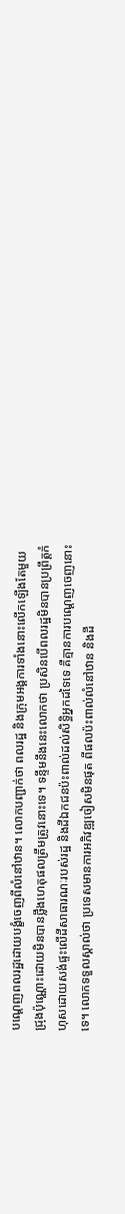បណ្ដេញពលរដ្ឋដោយបង្ខំចេញពីលំនៅឋាន។ លោកបញ្ជាក់ថា ពលរដ្ឋ និងក្រុមអង្គការទាំងនោះលើកឡើងតែមួយជ្រុងប៉ុណ្ណោះដោយមិនបានថ្លឹងហេតុផលត្រឹមត្រូវនោះទេ។ ទន្ទឹមនឹងនេះលោកថា ប្រសិនបើពលរដ្ឋមិនបានប្រព្រឹត្តកំហុសដោយសង់ផ្ទះលើដីសាធារណៈរបស់រដ្ឋ និងដីឯកជនប៉ះពាល់ដល់សិទ្ធិអ្នកដទៃទេ គឺគ្មានការបណ្ដេញចេញនោះទេ។ លោកទទួលស្គាល់ថា ប្រទេសមានការអភិវឌ្ឍចៀសមិនផុត ពីផលប៉ះពាល់លំនៅឋាន និងដី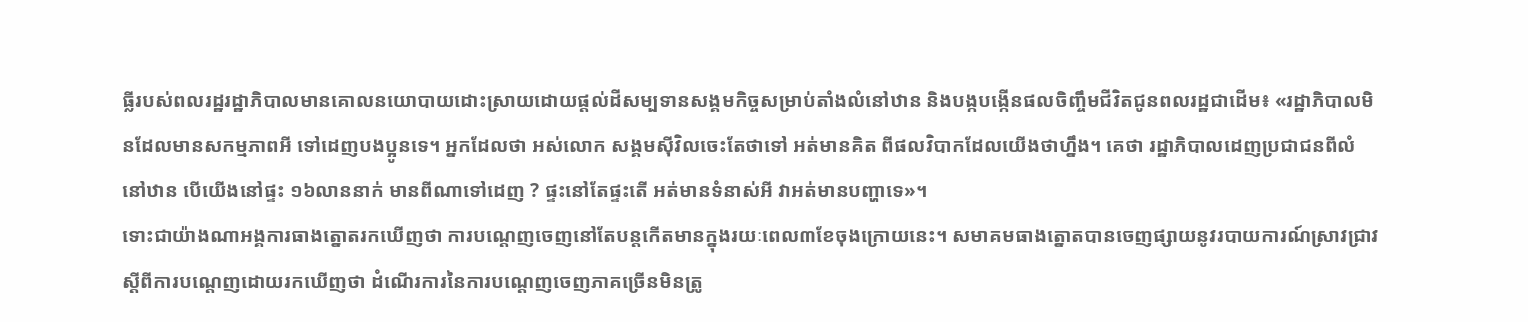ធ្លីរបស់ពលរដ្ឋរដ្ឋាភិបាលមានគោលនយោបាយដោះស្រាយដោយផ្តល់ដីសម្បទានសង្គមកិច្ចសម្រាប់តាំងលំនៅឋាន និងបង្កបង្កើនផលចិញ្ចឹមជីវិតជូនពលរដ្ឋជាដើម៖ «រដ្ឋាភិបាលមិនដែលមានសកម្មភាពអី ទៅដេញបងប្អូនទេ។ អ្នកដែលថា អស់លោក សង្គមស៊ីវិលចេះតែថាទៅ អត់មានគិត ពីផលវិបាកដែលយើងថាហ្នឹង។ គេថា រដ្ឋាភិបាលដេញប្រជាជនពីលំនៅឋាន បើយើងនៅផ្ទះ ១៦លាននាក់ មានពីណាទៅដេញ ? ផ្ទះនៅតែផ្ទះតើ អត់មានទំនាស់អី វាអត់មានបញ្ហាទេ»។
ទោះជាយ៉ាងណាអង្គការធាងត្នោតរកឃើញថា ការបណ្ដេញចេញនៅតែបន្តកើតមានក្នុងរយៈពេល៣ខែចុងក្រោយនេះ។ សមាគមធាងត្នោតបានចេញផ្សាយនូវរបាយការណ៍ស្រាវជ្រាវស្ដីពីការបណ្ដេញដោយរកឃើញថា ដំណើរការនៃការបណ្ដេញចេញភាគច្រើនមិនត្រូ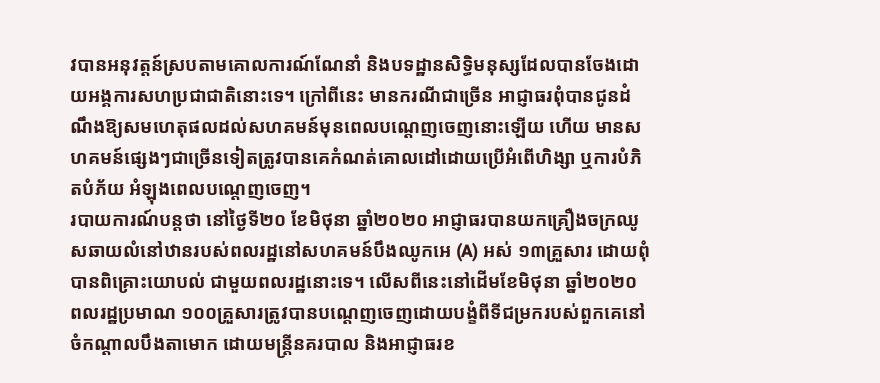វបានអនុវត្តន៍ស្របតាមគោលការណ៍ណែនាំ និងបទដ្ឋានសិទ្ធិមនុស្សដែលបានចែងដោយអង្គការសហប្រជាជាតិនោះទេ។ ក្រៅពីនេះ មានករណីជាច្រើន អាជ្ញាធរពុំបានជូនដំណឹងឱ្យសមហេតុផលដល់សហគមន៍មុនពេលបណ្ដេញចេញនោះឡើយ ហើយ មានសហគមន៍ផ្សេងៗជាច្រើនទៀតត្រូវបានគេកំណត់គោលដៅដោយប្រើអំពើហិង្សា ឬការបំភិតបំភ័យ អំឡុងពេលបណ្ដេញចេញ។
របាយការណ៍បន្តថា នៅថ្ងៃទី២០ ខែមិថុនា ឆ្នាំ២០២០ អាជ្ញាធរបានយកគ្រឿងចក្រឈូសឆាយលំនៅឋានរបស់ពលរដ្ឋនៅសហគមន៍បឹងឈូកអេ (A) អស់ ១៣គ្រួសារ ដោយពុំបានពិគ្រោះយោបល់ ជាមួយពលរដ្ឋនោះទេ។ លើសពីនេះនៅដើមខែមិថុនា ឆ្នាំ២០២០ ពលរដ្ឋប្រមាណ ១០០គ្រួសារត្រូវបានបណ្ដេញចេញដោយបង្ខំពីទីជម្រករបស់ពួកគេនៅចំកណ្ដាលបឹងតាមោក ដោយមន្ត្រីនគរបាល និងអាជ្ញាធរខ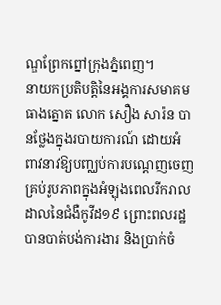ណ្ឌព្រែកព្នៅក្រុងភ្នំពេញ។
នាយកប្រតិបត្តិនៃអង្គការសមាគមធាងត្នោត លោក សឿង សារ៉ន បានថ្លែងក្នុងរបាយការណ៍ ដោយអំពាវនាវឱ្យបញ្ឈប់ការបណ្ដេញចេញគ្រប់រូបភាពក្នុងអំឡុងពេលរីករាលដាលនៃជំងឺកូវីដ១៩ ព្រោះពលរដ្ឋបានបាត់បង់ការងារ និងប្រាក់ចំ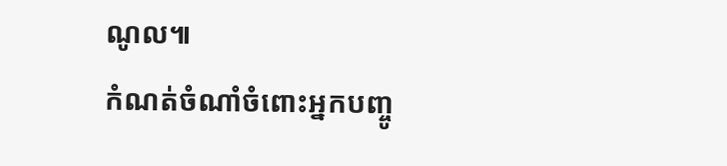ណូល៕
កំណត់ចំណាំចំពោះអ្នកបញ្ចូ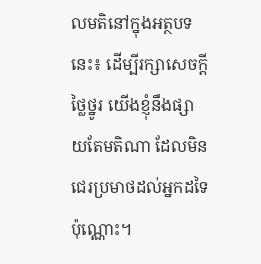លមតិនៅក្នុងអត្ថបទនេះ៖ ដើម្បីរក្សាសេចក្ដីថ្លៃថ្នូរ យើងខ្ញុំនឹងផ្សាយតែមតិណា ដែលមិនជេរប្រមាថដល់អ្នកដទៃប៉ុណ្ណោះ។